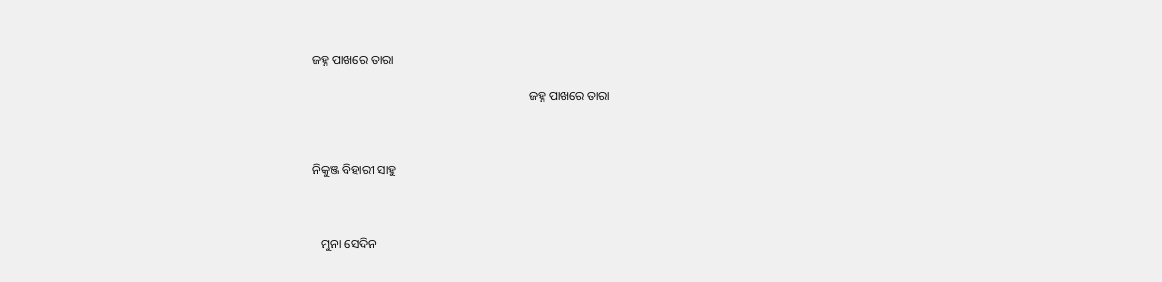ଜହ୍ନ ପାଖରେ ତାରା

                                                                      ଜହ୍ନ ପାଖରେ ତାରା



ନିକୁଞ୍ଜ ବିହାରୀ ସାହୁ



   ମୁନା ସେଦିନ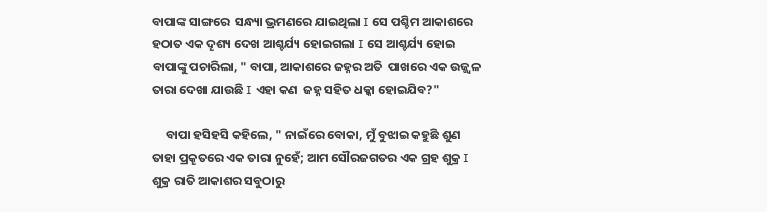ବାପାଙ୍କ ସାଙ୍ଗରେ  ସନ୍ଧ୍ୟା ଭ୍ରମଣରେ ଯାଇଥିଲା I ସେ ପଶ୍ଚିମ ଆକାଶରେ ହଠାତ ଏକ ଦୄଶ୍ୟ ଦେଖ ଆଶ୍ଚର୍ଯ୍ୟ ହୋଇଗଲା I ସେ ଆଶ୍ଚର୍ଯ୍ୟ ହୋଇ ବାପାଙ୍କୁ ପଚାରିଲା, " ବାପା, ଆକାଶରେ ଜହ୍ନର ଅତି  ପାଖରେ ଏକ ଉଜ୍ଜ୍ୱଳ ତାରା ଦେଖା ଯାଉଛି I ଏହା କଣ  ଜହ୍ନ ସହିତ ଧକ୍କା ହୋଇଯିବ?"

     ବାପା ହସିହସି କହିଲେ, " ନାଇଁରେ ବୋକା, ମୁଁ ବୁଝାଇ କହୁଛି ଶୁଣ ତାହା ପ୍ରକୄତରେ ଏକ ତାରା ନୁହେଁ; ଆମ ସୌରଜଗତର ଏକ ଗ୍ରହ ଶୁକ୍ର I ଶୁକ୍ର ରାତି ଆକାଶର ସବୁଠାରୁ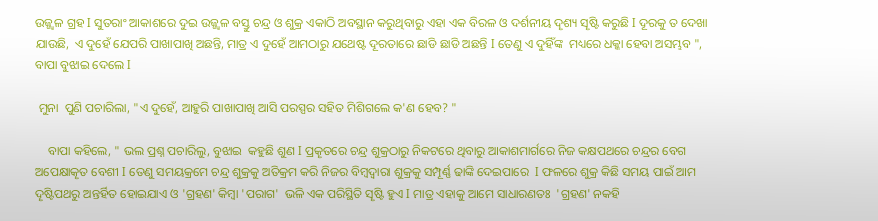ଉଜ୍ଜ୍ୱଳ ଗ୍ରହ I ସୁତରାଂ ଆକାଶରେ ଦୁଇ ଉଜ୍ଜ୍ୱଳ ବସ୍ତୁ ଚନ୍ଦ୍ର ଓ ଶୁକ୍ର ଏକାଠି ଅବସ୍ଥାନ କରୁଥିବାରୁ ଏହା ଏକ ବିରଳ ଓ ଦର୍ଶନୀୟ ଦୄଶ୍ୟ ସୄଷ୍ଟି କରୁଛି I ଦୂରକୁ ତ ଦେଖା ଯାଉଛି,  ଏ ଦୁହେଁ ଯେପରି ପାଖାପାଖି ଅଛନ୍ତି, ମାତ୍ର ଏ ଦୁହେଁ ଆମଠାରୁ ଯଥେଷ୍ଟ ଦୂରତାରେ ଛାଡି ଛାଡି ଅଛନ୍ତି I ତେଣୁ ଏ ଦୁହିଁଙ୍କ  ମଧ୍ୟରେ ଧକ୍କା ହେବା ଅସମ୍ଭବ ", ବାପା ବୁଝାଇ ଦେଲେ I

 ମୁନା  ପୁଣି ପଚାରିଲା, "ଏ ଦୁହେଁ, ଆହୁରି ପାଖାପାଖି ଆସି ପରସ୍ପର ସହିତ ମିଶିଗଲେ କ'ଣ ହେବ? "

    ବାପା କହିଲେ, " ଭଲ ପ୍ରଶ୍ନ ପଚାରିଲୁ, ବୁଝାଇ  କହୁଛି ଶୁଣ I ପ୍ରକୄତରେ ଚନ୍ଦ୍ର ଶୁକ୍ରଠାରୁ ନିକଟରେ ଥିବାରୁ ଆକାଶମାର୍ଗରେ ନିଜ କକ୍ଷପଥରେ ଚନ୍ଦ୍ରର ବେଗ ଅପେକ୍ଷାକୄତ ବେଶୀ I ତେଣୁ ସମୟକ୍ରମେ ଚନ୍ଦ୍ର ଶୁକ୍ରକୁ ଅତିକ୍ରମ କରି ନିଜର ବିମ୍ବଦ୍ୱାରା ଶୁକ୍ରକୁ ସମ୍ପୂର୍ଣ୍ଣ ଢାଙ୍କି ଦେଇପାରେ  I ଫଳରେ ଶୁକ୍ର କିଛି ସମୟ ପାଇଁ ଆମ ଦୄଷ୍ଟିପଥରୁ ଅନ୍ତର୍ହିତ ହୋଇଯାଏ ଓ 'ଗ୍ରହଣ' କିମ୍ବା 'ପରାଗ'  ଭଳି ଏକ ପରିସ୍ଥିତି ସୄଷ୍ଟି ହୁଏ I ମାତ୍ର ଏହାକୁ ଆମେ ସାଧାରଣତଃ  'ଗ୍ରହଣ' ନକହି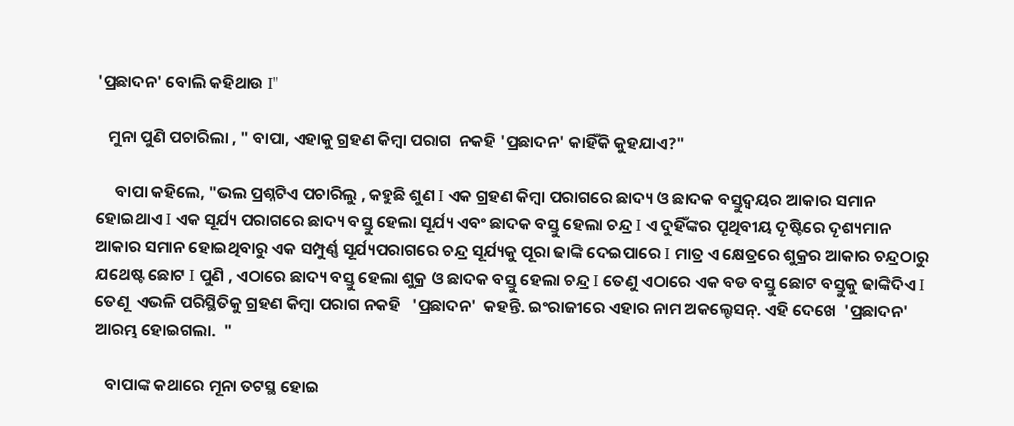'ପ୍ରଛାଦନ' ବୋଲି କହିଥାଉ I"

   ମୁନା ପୁଣି ପଚାରିଲା , " ବାପା, ଏହାକୁ ଗ୍ରହଣ କିମ୍ବା ପରାଗ  ନକହି 'ପ୍ରଛାଦନ' କାହିଁକି କୁହଯାଏ?"

     ବାପା କହିଲେ, "ଭଲ ପ୍ରଶ୍ନଟିଏ ପଚାରିଲୁ , କହୁଛି ଶୁଣ I ଏକ ଗ୍ରହଣ କିମ୍ବା ପରାଗରେ ଛାଦ୍ୟ ଓ ଛାଦକ ବସ୍ତୁଦ୍ୱୟର ଆକାର ସମାନ ହୋଇଥାଏ I ଏକ ସୂର୍ଯ୍ୟ ପରାଗରେ ଛାଦ୍ୟ ବସ୍ତୁ ହେଲା ସୂର୍ଯ୍ୟ ଏବଂ ଛାଦକ ବସ୍ତୁ ହେଲା ଚନ୍ଦ୍ର I ଏ ଦୁହିଁଙ୍କର ପୄଥିବୀୟ ଦୄଷ୍ଟିରେ ଦୄଶ୍ୟମାନ ଆକାର ସମାନ ହୋଇଥିବାରୁ ଏକ ସମ୍ପୁର୍ଣ୍ଣ ସୂର୍ଯ୍ୟପରାଗରେ ଚନ୍ଦ୍ର ସୂର୍ଯ୍ୟକୁ ପୂରା ଢାଙ୍କି ଦେଇପାରେ I ମାତ୍ର ଏ କ୍ଷେତ୍ରରେ ଶୁକ୍ରର ଆକାର ଚନ୍ଦ୍ରଠାରୁ ଯଥେଷ୍ଟ ଛୋଟ I ପୁଣି , ଏଠାରେ ଛାଦ୍ୟ ବସ୍ତୁ ହେଲା ଶୁକ୍ର ଓ ଛାଦକ ବସ୍ତୁ ହେଲା ଚନ୍ଦ୍ର I ତେଣୁ ଏଠାରେ ଏକ ବଡ ବସ୍ତୁ ଛୋଟ ବସ୍ତୁକୁ ଢାଙ୍କିଦିଏ I ତେଣୂ  ଏଭଳି ପରିସ୍ଥିତିକୁ ଗ୍ରହଣ କିମ୍ବା ପରାଗ ନକହି   'ପ୍ରଛାଦନ'  କହନ୍ତି. ଇଂରାଜୀରେ ଏହାର ନାମ ଅକଲ୍ଟେସନ୍. ଏହି ଦେଖେ  'ପ୍ରଛାଦନ'  ଆରମ୍ଭ ହୋଇଗଲା.  "

   ବାପାଙ୍କ କଥାରେ ମୂନା ତଟସ୍ଥ ହୋଇ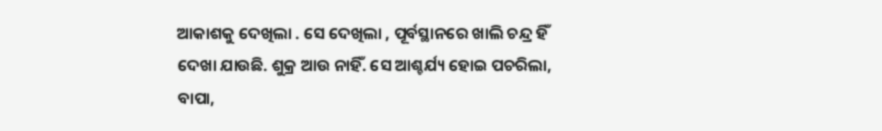ଆକାଶକୁ ଦେଖିଲା . ସେ ଦେଖିଲା , ପୂର୍ବସ୍ଥାନରେ ଖାଲି ଚନ୍ଦ୍ର ହିଁ ଦେଖା ଯାଉଛି. ଶୁକ୍ର ଆଉ ନାହିଁ. ସେ ଆଶ୍ଚର୍ଯ୍ୟ ହୋଇ ପଚରିଲା, ବାପା,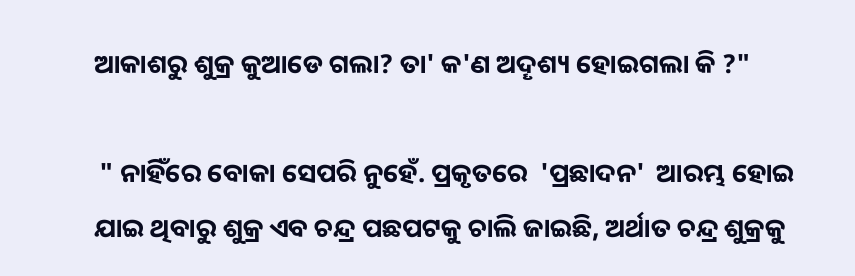ଆକାଶରୁ ଶୁକ୍ର କୁଆଡେ ଗଲା? ତା' କ'ଣ ଅଦୄଶ୍ୟ ହୋଇଗଲା କି ?"

 " ନାହିଁରେ ବୋକା ସେପରି ନୁହେଁ. ପ୍ରକୃତରେ  'ପ୍ରଛାଦନ'  ଆରମ୍ଭ ହୋଇ ଯାଇ ଥିବାରୁ ଶୁକ୍ର ଏବ ଚନ୍ଦ୍ର ପଛପଟକୁ ଚାଲି ଜାଇଛି, ଅର୍ଥାତ ଚନ୍ଦ୍ର ଶୁକ୍ରକୁ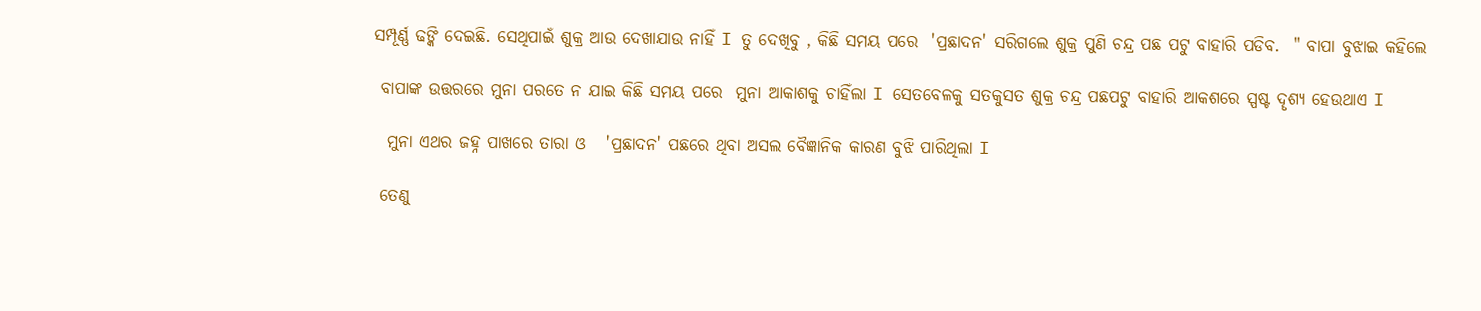ସମ୍ପୂର୍ଣ୍ଣ ଢଙ୍କି ଦେଇଛି. ସେଥିପାଇଁ ଶୁକ୍ର ଆଉ ଦେଖାଯାଉ ନାହିଁ I ତୁ ଦେଖିବୁ , କିଛି ସମୟ ପରେ  'ପ୍ରଛାଦନ' ସରିଗଲେ ଶୁକ୍ର ପୁଣି ଚନ୍ଦ୍ର ପଛ ପଟୁ ବାହାରି ପଡିବ.  " ବାପା ବୁଝାଇ କହିଲେ

 ବାପାଙ୍କ ଉତ୍ତରରେ ମୁନା ପରତେ ନ ଯାଇ କିଛି ସମୟ ପରେ  ମୁନା ଆକାଶକୁ ଚାହିଁଲା I ସେତବେଳକୁ ସତକୁସତ ଶୁକ୍ର ଚନ୍ଦ୍ର ପଛପଟୁ ବାହାରି ଆକଶରେ ସ୍ପଷ୍ଟ ଦୄଶ୍ୟ ହେଉଥାଏ I

  ମୁନା ଏଥର ଜହ୍ନ ପାଖରେ ତାରା ଓ   'ପ୍ରଛାଦନ' ପଛରେ ଥିବା ଅସଲ ବୈଜ୍ଞାନିକ କାରଣ ବୁଝି ପାରିଥିଲା I

 ତେଣୁ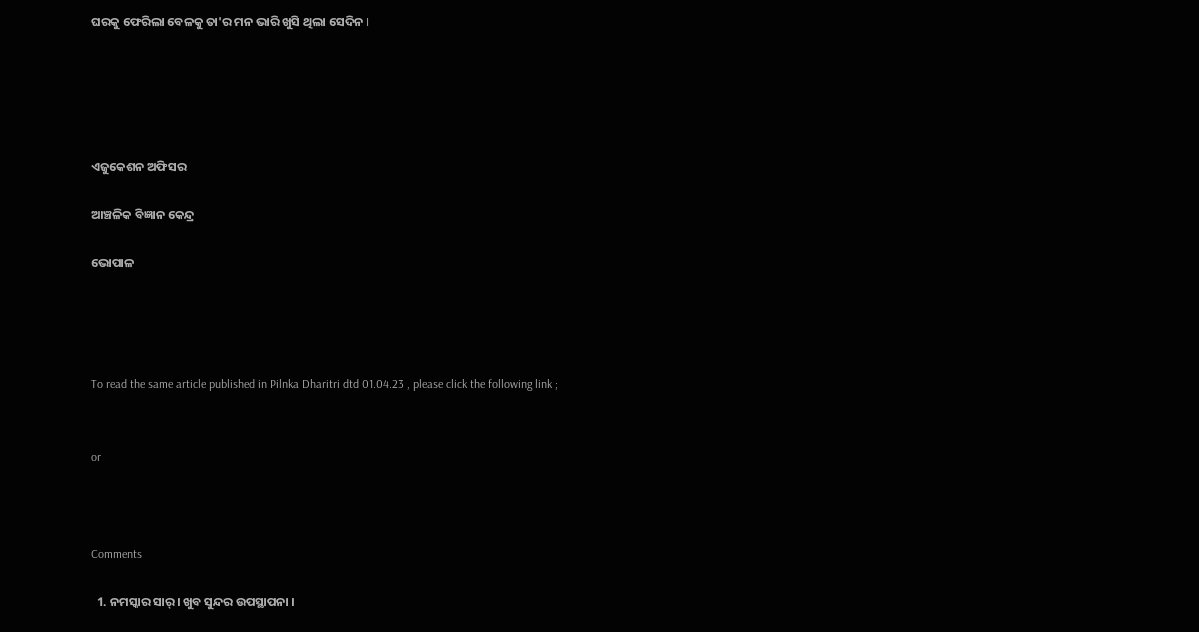ଘରକୁ ଫେରିଲା ବେଳକୁ ତା'ର ମନ ଭାରି ଖୁସି ଥିଲା ସେଦିନ I





ଏଜୁକେଶନ ଅଫିସର

ଆଞ୍ଚଳିକ ବିଜ୍ଞାନ କେନ୍ଦ୍ର

ଭୋପାଳ




To read the same article published in Pilnka Dharitri dtd 01.04.23 , please click the following link ;


or



Comments

  1. ନମସ୍କାର ସାର୍। ଖୁବ ସୁନ୍ଦର ଉପସ୍ଥାପନା ।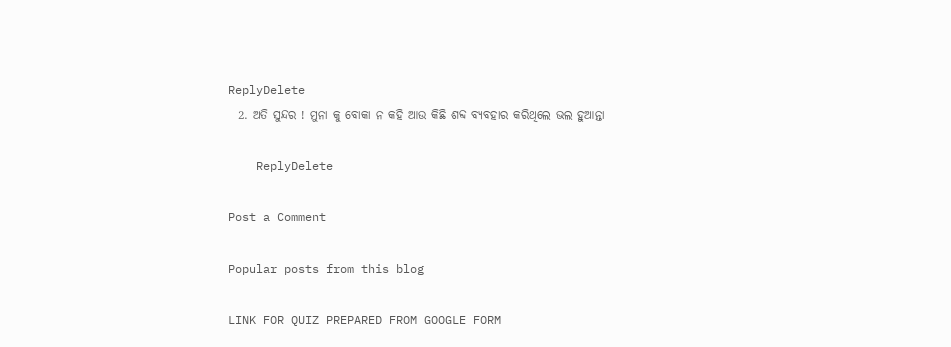ReplyDelete
  2. ଅତି ସୁନ୍ଦର ! ମୁନା କୁ ବୋକା ନ କହି ଆଉ କିଛି ଶବ୍ଦ ବ୍ଯବହାର କରିଥିଲେ ଭଲ ହୁଆନ୍ତା

    ReplyDelete

Post a Comment

Popular posts from this blog

LINK FOR QUIZ PREPARED FROM GOOGLE FORM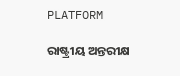PLATFORM

ରାଷ୍ଟ୍ରୀୟ ଅନ୍ତରୀକ୍ଷ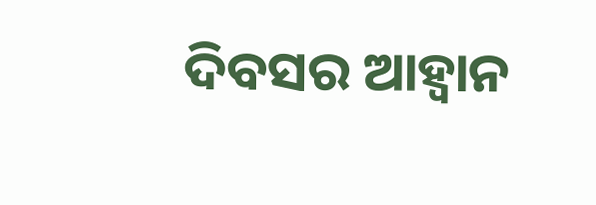ଦିବସର ଆହ୍ୱାନ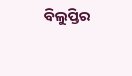ବିଲୁପ୍ତିର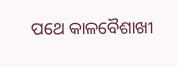ପଥେ କାଳବୈଶାଖୀ